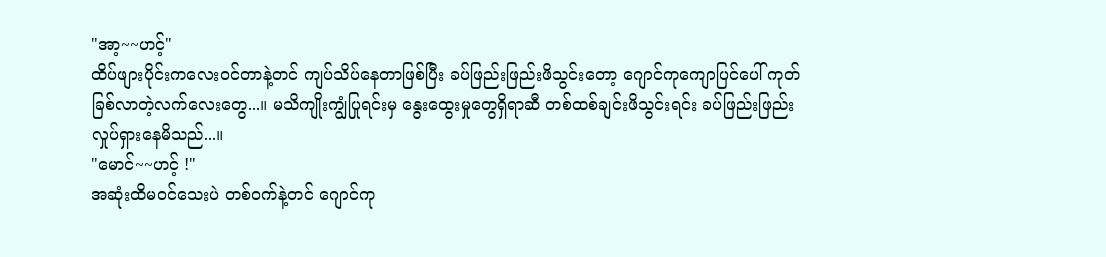"အာ့~~ဟင့်"
ထိပ်ဖျားပိုင်းကလေးဝင်တာနဲ့တင် ကျပ်သိပ်နေတာဖြစ်ပြီး ခပ်ဖြည်းဖြည်းဖိသွင်းတော့ ဂျောင်ကုကျောပြင်ပေါ် ကုတ်ခြစ်လာတဲ့လက်လေးတွေ...။ မသိကျိုးကျွံပြုရင်းမှ နွေးထွေးမှုတွေရှိရာဆီ တစ်ထစ်ချင်းဖိသွင်းရင်း ခပ်ဖြည်းဖြည်းလှုပ်ရှားနေမိသည်...။
"မောင်~~ဟင့် !"
အဆုံးထိမဝင်သေးပဲ တစ်ဝက်နဲ့တင် ဂျောင်ကု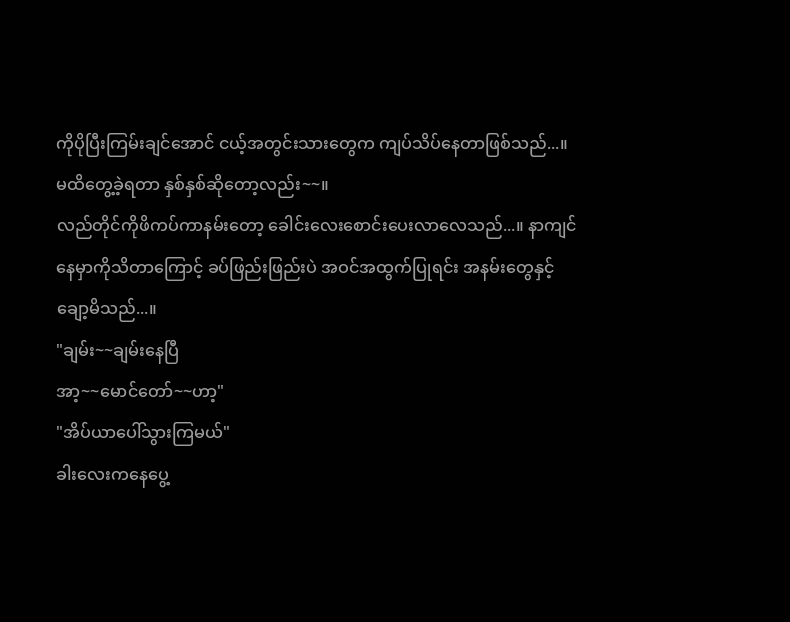ကိုပိုပြီးကြမ်းချင်အောင် ငယ့်အတွင်းသားတွေက ကျပ်သိပ်နေတာဖြစ်သည်...။ မထိတွေ့ခဲ့ရတာ နှစ်နှစ်ဆိုတော့လည်း~~။
လည်တိုင်ကိုဖိကပ်ကာနမ်းတော့ ခေါင်းလေးစောင်းပေးလာလေသည်...။ နာကျင်နေမှာကိုသိတာကြောင့် ခပ်ဖြည်းဖြည်းပဲ အဝင်အထွက်ပြုရင်း အနမ်းတွေနှင့်ချော့မိသည်...။
"ချမ်း~~ချမ်းနေပြီ
အာ့~~မောင်တော်~~ဟာ့"
"အိပ်ယာပေါ်သွားကြမယ်"
ခါးလေးကနေပွေ့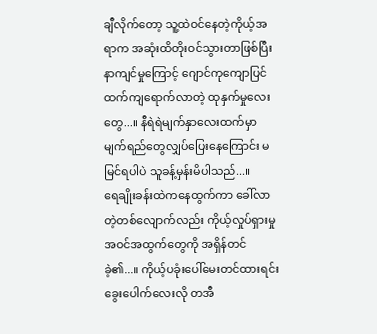ချီလိုက်တော့ သူ့ထဲဝင်နေတဲ့ကိုယ့်အရာက အဆုံးထိတိုးဝင်သွားတာဖြစ်ပြီး နာကျင်မှုကြောင့် ဂျောင်ကုကျောပြင်ထက်ကျရောက်လာတဲ့ ထုနှက်မှုလေးတွေ...။ နီရဲရဲမျက်နှာလေးထက်မှာ မျက်ရည်တွေလျှပ်ပြေးနေကြောင်း မမြင်ရပါပဲ သူခန့်မှန်းမိပါသည်...။
ရေချိုးခန်းထဲကနေထွက်ကာ ခေါ်လာတဲ့တစ်လျောက်လည်း ကိုယ့်လှုပ်ရှားမှုအဝင်အထွက်တွေကို အရှိန်တင်ခဲ့၏...။ ကိုယ့်ပခုံးပေါ်မေးတင်ထားရင်း ခွေးပေါက်လေးလို တအီ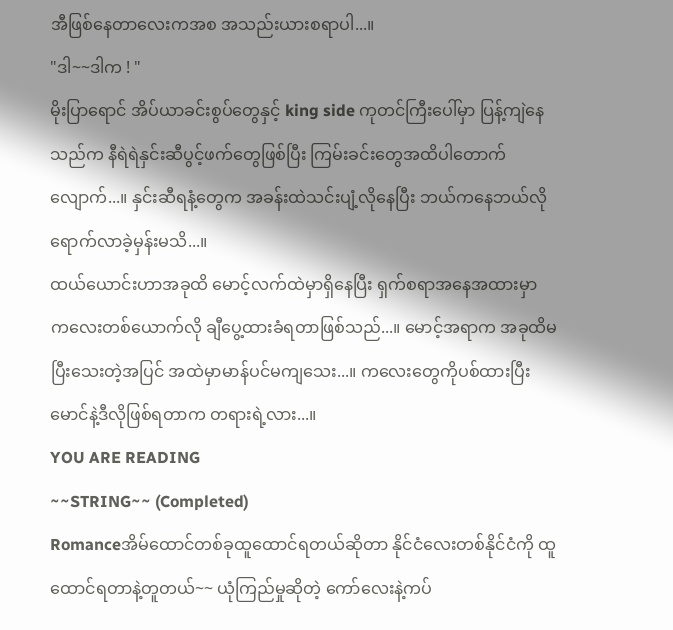အီဖြစ်နေတာလေးကအစ အသည်းယားစရာပါ...။
"ဒါ~~ဒါက ! "
မိုးပြာရောင် အိပ်ယာခင်းစွပ်တွေနှင့် king side ကုတင်ကြီးပေါ်မှာ ပြန့်ကျဲနေသည်က နီရဲရဲနှင်းဆီပွင့်ဖက်တွေဖြစ်ပြီး ကြမ်းခင်းတွေအထိပါတောက်လျောက်...။ နှင်းဆီရနံ့တွေက အခန်းထဲသင်းပျံ့လိုနေပြီး ဘယ်ကနေဘယ်လို ရောက်လာခဲ့မှန်းမသိ...။
ထယ်ယောင်းဟာအခုထိ မောင့်လက်ထဲမှာရှိနေပြီး ရှက်စရာအနေအထားမှာ ကလေးတစ်ယောက်လို ချီပွေ့ထားခံရတာဖြစ်သည်...။ မောင့်အရာက အခုထိမပြီးသေးတဲ့အပြင် အထဲမှာမာန်ပင်မကျသေး...။ ကလေးတွေကိုပစ်ထားပြီး မောင်နဲ့ဒီလိုဖြစ်ရတာက တရားရဲ့လား...။
YOU ARE READING
~~STRING~~ (Completed)
Romanceအိမ်ထောင်တစ်ခုထူထောင်ရတယ်ဆိုတာ နိုင်ငံလေးတစ်နိုင်ငံကို ထူထောင်ရတာနဲ့တူတယ်~~ ယုံကြည်မှုဆိုတဲ့ ကော်လေးနဲ့ကပ်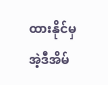ထားနိုင်မှ အဲ့ဒီအိမ်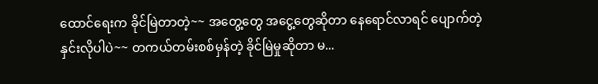ထောင်ရေးက ခိုင်မြဲတာတဲ့~~ အတွေ့တွေ အငွေ့တွေဆိုတာ နေရောင်လာရင် ပျောက်တဲ့နှင်းလိုပါပဲ~~ တကယ်တမ်းစစ်မှန်တဲ့ ခိုင်မြဲမှုဆိုတာ မ...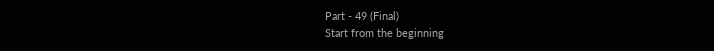Part - 49 (Final)
Start from the beginning